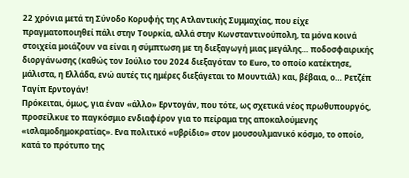22 χρόνια μετά τη Σύνοδο Κορυφής της Ατλαντικής Συμμαχίας, που είχε πραγματοποιηθεί πάλι στην Τουρκία, αλλά στην Κωνσταντινούπολη, τα μόνα κοινά στοιχεία μοιάζουν να είναι η σύμπτωση με τη διεξαγωγή μιας μεγάλης… ποδοσφαιρικής διοργάνωσης (καθώς τον Ιούλιο του 2024 διεξαγόταν το Euro, το οποίο κατέκτησε, μάλιστα, η Ελλάδα, ενώ αυτές τις ημέρες διεξάγεται το Μουντιάλ) και, βέβαια, ο… Ρετζέπ Ταγίπ Ερντογάν!
Πρόκειται, όμως, για έναν «άλλο» Ερντογάν, που τότε, ως σχετικά νέος πρωθυπουργός, προσείλκυε το παγκόσμιο ενδιαφέρον για το πείραμα της αποκαλούμενης «ισλαμοδημοκρατίας». Ενα πολιτικό «υβρίδιο» στον μουσουλμανικό κόσμο, το οποίο, κατά το πρότυπο της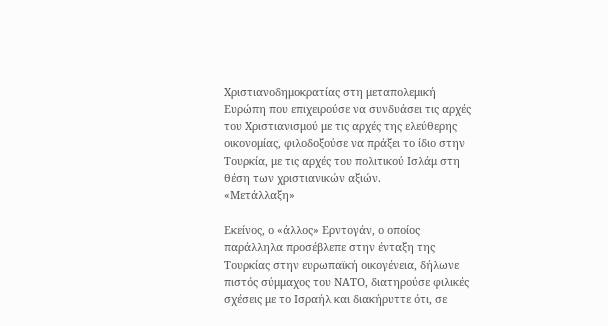Χριστιανοδημοκρατίας στη μεταπολεμική Ευρώπη που επιχειρούσε να συνδυάσει τις αρχές του Χριστιανισμού με τις αρχές της ελεύθερης οικονομίας, φιλοδοξούσε να πράξει το ίδιο στην Τουρκία, με τις αρχές του πολιτικού Ισλάμ στη θέση των χριστιανικών αξιών.
«Μετάλλαξη»

Εκείνος, ο «άλλος» Ερντογάν, ο οποίος παράλληλα προσέβλεπε στην ένταξη της Τουρκίας στην ευρωπαϊκή οικογένεια, δήλωνε πιστός σύμμαχος του ΝΑΤΟ, διατηρούσε φιλικές σχέσεις με το Ισραήλ και διακήρυττε ότι, σε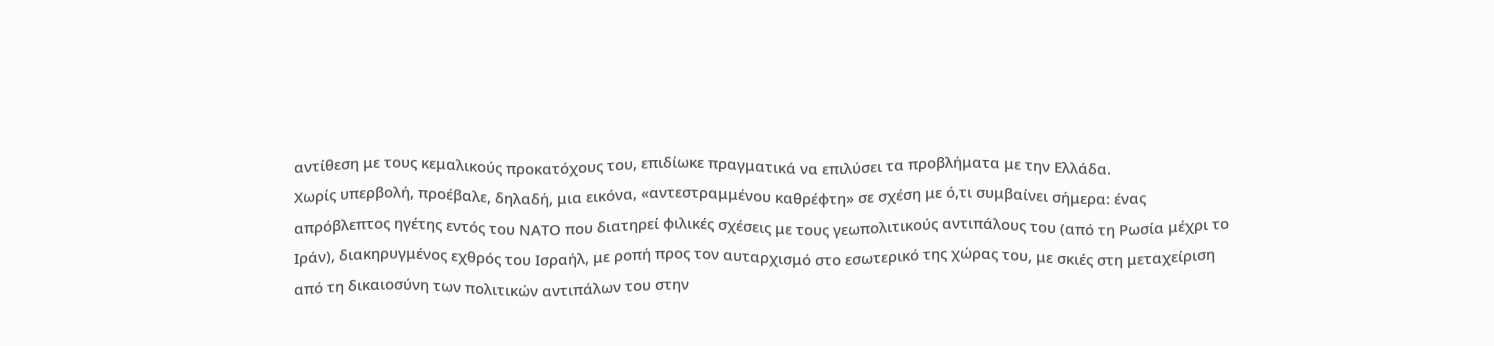αντίθεση με τους κεμαλικούς προκατόχους του, επιδίωκε πραγματικά να επιλύσει τα προβλήματα με την Ελλάδα.
Χωρίς υπερβολή, προέβαλε, δηλαδή, μια εικόνα, «αντεστραμμένου καθρέφτη» σε σχέση με ό,τι συμβαίνει σήμερα: ένας απρόβλεπτος ηγέτης εντός του ΝΑΤΟ που διατηρεί φιλικές σχέσεις με τους γεωπολιτικούς αντιπάλους του (από τη Ρωσία μέχρι το Ιράν), διακηρυγμένος εχθρός του Ισραήλ, με ροπή προς τον αυταρχισμό στο εσωτερικό της χώρας του, με σκιές στη μεταχείριση από τη δικαιοσύνη των πολιτικών αντιπάλων του στην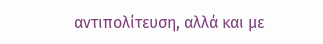αντιπολίτευση, αλλά και με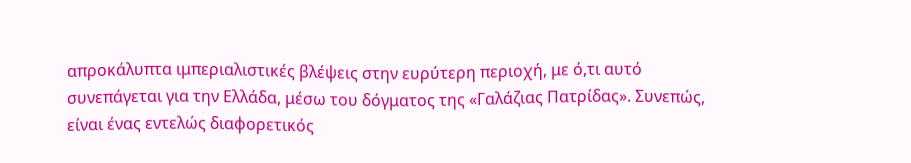απροκάλυπτα ιμπεριαλιστικές βλέψεις στην ευρύτερη περιοχή, με ό,τι αυτό συνεπάγεται για την Ελλάδα, μέσω του δόγματος της «Γαλάζιας Πατρίδας». Συνεπώς, είναι ένας εντελώς διαφορετικός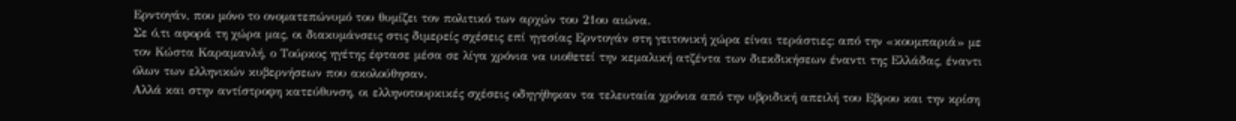Ερντογάν, που μόνο το ονοματεπώνυμό του θυμίζει τον πολιτικό των αρχών του 21ου αιώνα.
Σε ό,τι αφορά τη χώρα μας, οι διακυμάνσεις στις διμερείς σχέσεις επί ηγεσίας Ερντογάν στη γειτονική χώρα είναι τεράστιες: από την «κουμπαριά» με τον Κώστα Καραμανλή, ο Τούρκος ηγέτης έφτασε μέσα σε λίγα χρόνια να υιοθετεί την κεμαλική ατζέντα των διεκδικήσεων έναντι της Ελλάδας, έναντι όλων των ελληνικών κυβερνήσεων που ακολούθησαν.
Αλλά και στην αντίστροφη κατεύθυνση, οι ελληνοτουρκικές σχέσεις οδηγήθηκαν τα τελευταία χρόνια από την υβριδική απειλή του Εβρου και την κρίση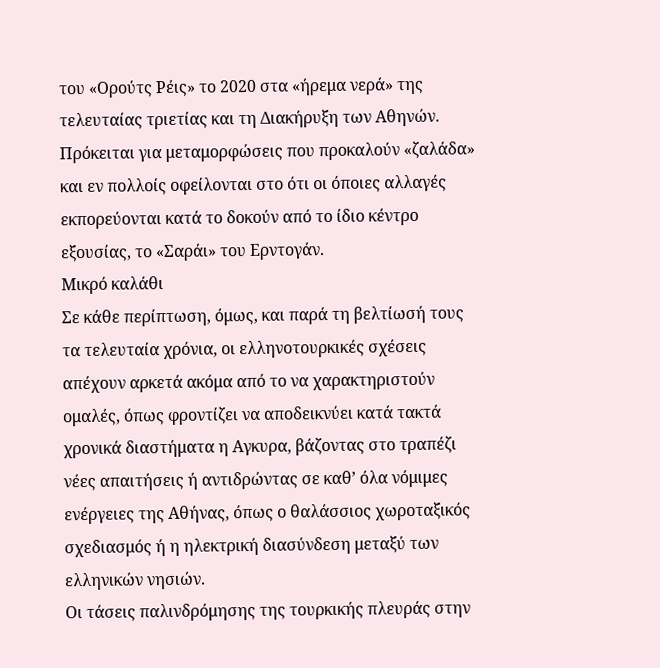του «Ορούτς Ρέις» το 2020 στα «ήρεμα νερά» της τελευταίας τριετίας και τη Διακήρυξη των Αθηνών. Πρόκειται για μεταμορφώσεις που προκαλούν «ζαλάδα» και εν πολλοίς οφείλονται στο ότι οι όποιες αλλαγές εκπορεύονται κατά το δοκούν από το ίδιο κέντρο εξουσίας, το «Σαράι» του Ερντογάν.
Μικρό καλάθι
Σε κάθε περίπτωση, όμως, και παρά τη βελτίωσή τους τα τελευταία χρόνια, οι ελληνοτουρκικές σχέσεις απέχουν αρκετά ακόμα από το να χαρακτηριστούν ομαλές, όπως φροντίζει να αποδεικνύει κατά τακτά χρονικά διαστήματα η Αγκυρα, βάζοντας στο τραπέζι νέες απαιτήσεις ή αντιδρώντας σε καθ’ όλα νόμιμες ενέργειες της Αθήνας, όπως ο θαλάσσιος χωροταξικός σχεδιασμός ή η ηλεκτρική διασύνδεση μεταξύ των ελληνικών νησιών.
Οι τάσεις παλινδρόμησης της τουρκικής πλευράς στην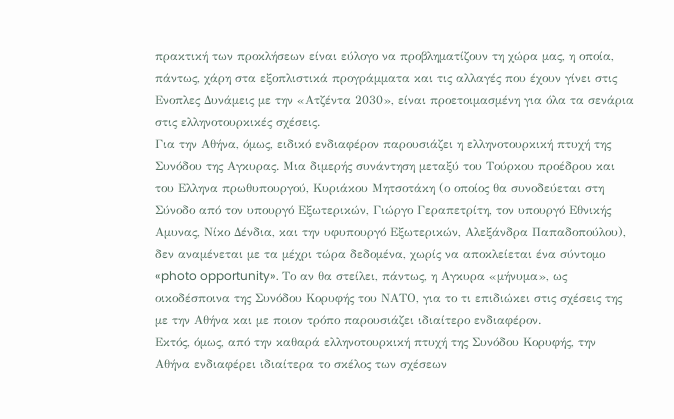πρακτική των προκλήσεων είναι εύλογο να προβληματίζουν τη χώρα μας, η οποία, πάντως, χάρη στα εξοπλιστικά προγράμματα και τις αλλαγές που έχουν γίνει στις Ενοπλες Δυνάμεις με την «Ατζέντα 2030», είναι προετοιμασμένη για όλα τα σενάρια στις ελληνοτουρκικές σχέσεις.
Για την Αθήνα, όμως, ειδικό ενδιαφέρον παρουσιάζει η ελληνοτουρκική πτυχή της Συνόδου της Αγκυρας. Μια διμερής συνάντηση μεταξύ του Τούρκου προέδρου και του Ελληνα πρωθυπουργού, Κυριάκου Μητσοτάκη (ο οποίος θα συνοδεύεται στη Σύνοδο από τον υπουργό Εξωτερικών, Γιώργο Γεραπετρίτη, τον υπουργό Εθνικής Αμυνας, Νίκο Δένδια, και την υφυπουργό Εξωτερικών, Αλεξάνδρα Παπαδοπούλου), δεν αναμένεται με τα μέχρι τώρα δεδομένα, χωρίς να αποκλείεται ένα σύντομο «photo opportunity». Το αν θα στείλει, πάντως, η Αγκυρα «μήνυμα», ως οικοδέσποινα της Συνόδου Κορυφής του ΝΑΤΟ, για το τι επιδιώκει στις σχέσεις της με την Αθήνα και με ποιον τρόπο παρουσιάζει ιδιαίτερο ενδιαφέρον.
Εκτός, όμως, από την καθαρά ελληνοτουρκική πτυχή της Συνόδου Κορυφής, την Αθήνα ενδιαφέρει ιδιαίτερα το σκέλος των σχέσεων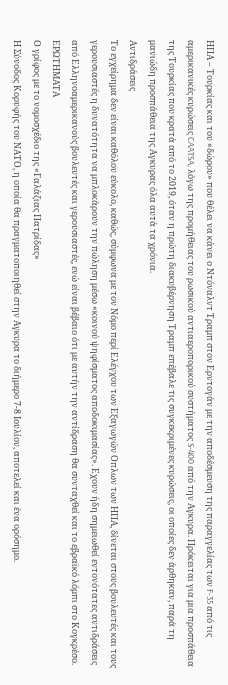ΗΠΑ – Τουρκίας και του «δώρου» που θέλει να κάνει ο Ντόναλντ Τραμπ στον Ερντογάν με την αποδέσμευση της παραγγελίας των F-35 από τις αμερικανικές κυρώσεις CAATSA, λόγω της προμήθειας του ρωσικού αντιαεροπορικού συστήματος S-400 από την Αγκυρα. Πρόκειται για μια προσπάθεια της Τουρκίας που κρατά από το 2019, όταν η πρώτη διακυβέρνηση Τραμπ επέβαλε τις συγκεκριμένες κυρώσεις, οι οποίες δεν άρθηκαν, παρά τη μανιώδη προσπάθεια της Αγκυρας όλα αυτά τα χρόνια.
Αντιδράσεις
Το εγχείρημα δεν είναι καθόλου εύκολο, καθώς, σύμφωνα με τον Νόμο περί Ελέγχου των Εξαγωγών Οπλων των ΗΠΑ, δίνεται στους βουλευτές και τους γερουσιαστές η δυνατότητα να μπλοκάρουν την πώληση μέσω «κοινού ψηφίσματος αποδοκιμασίας». Εχουν ήδη σημειωθεί εντονότατες αντιδράσεις από Ελληνοαμερικανούς βουλευτές και γερουσιαστές, ενώ είναι βέβαιο ότι με αυτήν την αντίδραση θα συνταχθεί και το εβραϊκό λόμπι στο Κογκρέσο.
ΕΡΩΤΗΜΑΤΑ
Ο γρίφος με το νομοσχέδιο της «Γαλάζιας Πατρίδας»
Η Σύνοδος Κορυφής του ΝΑΤΟ, η οποία θα πραγματοποιηθεί στην Αγκυρα το διήμερο 7-8 Ιουλίου, αποτελεί και ένα ορόσημο.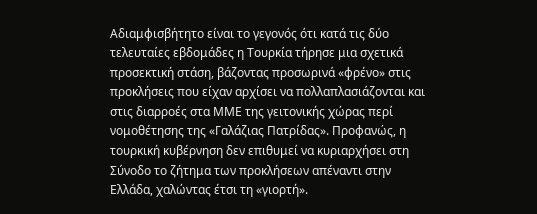Αδιαμφισβήτητο είναι το γεγονός ότι κατά τις δύο τελευταίες εβδομάδες η Τουρκία τήρησε μια σχετικά προσεκτική στάση, βάζοντας προσωρινά «φρένο» στις προκλήσεις που είχαν αρχίσει να πολλαπλασιάζονται και στις διαρροές στα ΜΜΕ της γειτονικής χώρας περί νομοθέτησης της «Γαλάζιας Πατρίδας». Προφανώς, η τουρκική κυβέρνηση δεν επιθυμεί να κυριαρχήσει στη Σύνοδο το ζήτημα των προκλήσεων απέναντι στην Ελλάδα, χαλώντας έτσι τη «γιορτή».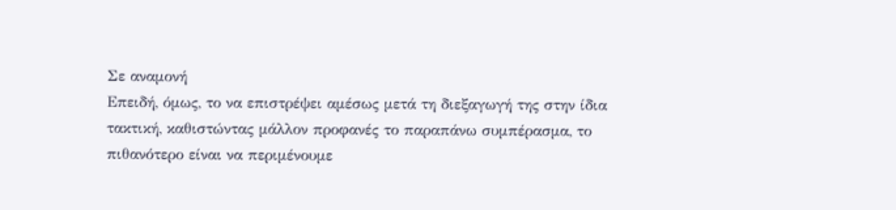Σε αναμονή
Επειδή, όμως, το να επιστρέψει αμέσως μετά τη διεξαγωγή της στην ίδια τακτική, καθιστώντας μάλλον προφανές το παραπάνω συμπέρασμα, το πιθανότερο είναι να περιμένουμε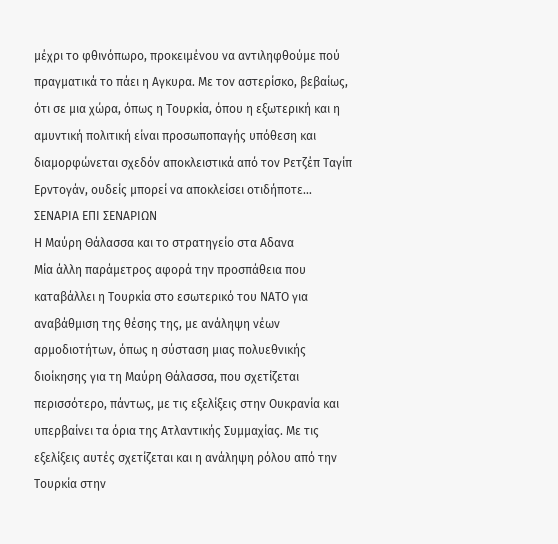μέχρι το φθινόπωρο, προκειμένου να αντιληφθούμε πού πραγματικά το πάει η Αγκυρα. Με τον αστερίσκο, βεβαίως, ότι σε μια χώρα, όπως η Τουρκία, όπου η εξωτερική και η αμυντική πολιτική είναι προσωποπαγής υπόθεση και διαμορφώνεται σχεδόν αποκλειστικά από τον Ρετζέπ Ταγίπ Ερντογάν, ουδείς μπορεί να αποκλείσει οτιδήποτε…
ΣΕΝΑΡΙΑ ΕΠΙ ΣΕΝΑΡΙΩΝ
Η Μαύρη Θάλασσα και το στρατηγείο στα Αδανα
Μία άλλη παράμετρος αφορά την προσπάθεια που καταβάλλει η Τουρκία στο εσωτερικό του ΝΑΤΟ για αναβάθμιση της θέσης της, με ανάληψη νέων αρμοδιοτήτων, όπως η σύσταση μιας πολυεθνικής διοίκησης για τη Μαύρη Θάλασσα, που σχετίζεται περισσότερο, πάντως, με τις εξελίξεις στην Ουκρανία και υπερβαίνει τα όρια της Ατλαντικής Συμμαχίας. Με τις εξελίξεις αυτές σχετίζεται και η ανάληψη ρόλου από την Τουρκία στην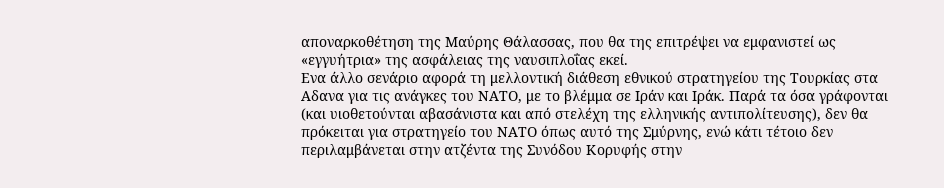αποναρκοθέτηση της Μαύρης Θάλασσας, που θα της επιτρέψει να εμφανιστεί ως «εγγυήτρια» της ασφάλειας της ναυσιπλοΐας εκεί.
Ενα άλλο σενάριο αφορά τη μελλοντική διάθεση εθνικού στρατηγείου της Τουρκίας στα Αδανα για τις ανάγκες του ΝΑΤΟ, με το βλέμμα σε Ιράν και Ιράκ. Παρά τα όσα γράφονται (και υιοθετούνται αβασάνιστα και από στελέχη της ελληνικής αντιπολίτευσης), δεν θα πρόκειται για στρατηγείο του ΝΑΤΟ όπως αυτό της Σμύρνης, ενώ κάτι τέτοιο δεν περιλαμβάνεται στην ατζέντα της Συνόδου Κορυφής στην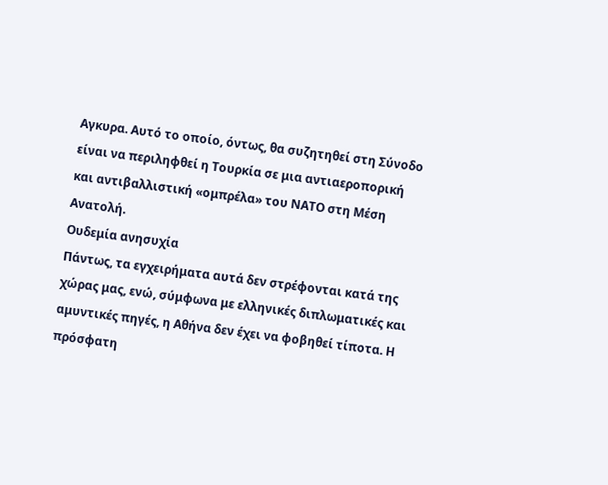Αγκυρα. Αυτό το οποίο, όντως, θα συζητηθεί στη Σύνοδο είναι να περιληφθεί η Τουρκία σε μια αντιαεροπορική και αντιβαλλιστική «ομπρέλα» του ΝΑΤΟ στη Μέση Ανατολή.
Ουδεμία ανησυχία
Πάντως, τα εγχειρήματα αυτά δεν στρέφονται κατά της χώρας μας, ενώ, σύμφωνα με ελληνικές διπλωματικές και αμυντικές πηγές, η Αθήνα δεν έχει να φοβηθεί τίποτα. Η πρόσφατη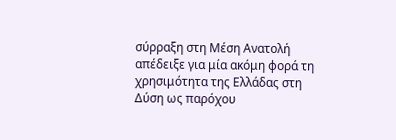σύρραξη στη Μέση Ανατολή απέδειξε για μία ακόμη φορά τη χρησιμότητα της Ελλάδας στη Δύση ως παρόχου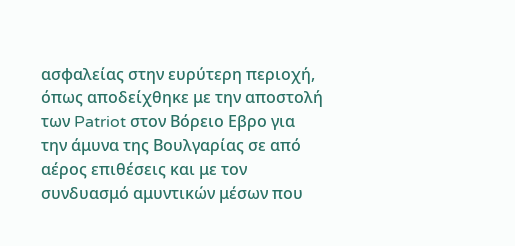ασφαλείας στην ευρύτερη περιοχή, όπως αποδείχθηκε με την αποστολή των Patriot στον Βόρειο Εβρο για την άμυνα της Βουλγαρίας σε από αέρος επιθέσεις και με τον συνδυασμό αμυντικών μέσων που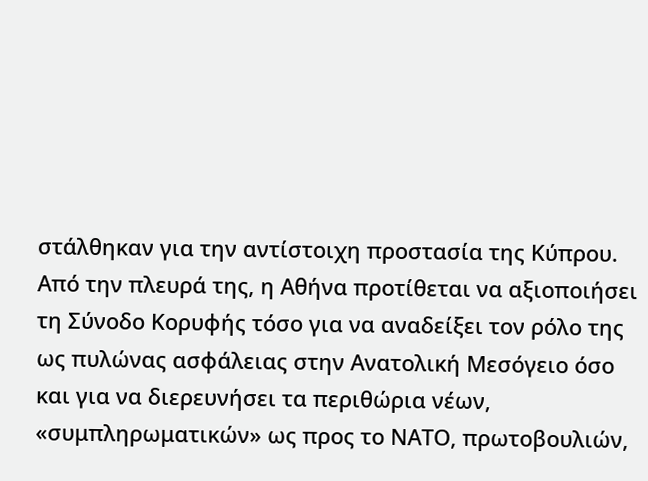στάλθηκαν για την αντίστοιχη προστασία της Κύπρου. Από την πλευρά της, η Αθήνα προτίθεται να αξιοποιήσει τη Σύνοδο Κορυφής τόσο για να αναδείξει τον ρόλο της ως πυλώνας ασφάλειας στην Ανατολική Μεσόγειο όσο και για να διερευνήσει τα περιθώρια νέων, «συμπληρωματικών» ως προς το ΝΑΤΟ, πρωτοβουλιών,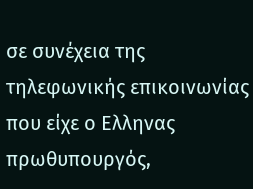σε συνέχεια της τηλεφωνικής επικοινωνίας που είχε ο Ελληνας πρωθυπουργός,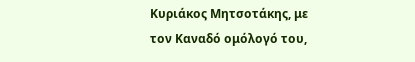Κυριάκος Μητσοτάκης, με τον Καναδό ομόλογό του,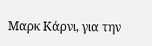Μαρκ Κάρνι, για την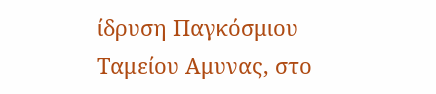ίδρυση Παγκόσμιου Ταμείου Αμυνας, στο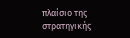πλαίσιο της στρατηγικής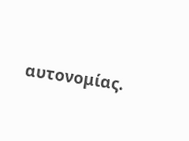αυτονομίας.